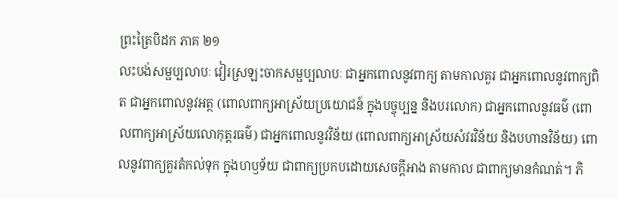ព្រះត្រៃបិដក ភាគ ២១
លះបង់សម្ផប្បលាបៈ វៀរស្រឡះចាកសម្ផប្បលាបៈ ជាអ្នកពោលនូវពាក្យ តាមកាលគួរ ជាអ្នកពោលនូវពាក្យពិត ជាអ្នកពោលនូវអត្ថ (ពោលពាក្យអាស្រ័យប្រយោជន៍ ក្នុងបច្ចុប្បន្ន និងបរលោក) ជាអ្នកពោលនូវធម៌ (ពោលពាក្យអាស្រ័យលោកុត្តរធម៌) ជាអ្នកពោលនូវវិន័យ (ពោលពាក្យអាស្រ័យសំវរវិន័យ និងបហានវិន័យ) ពោលនូវពាក្យគួរតំកល់ទុក ក្នុងហឫទ័យ ជាពាក្យប្រកបដោយសេចក្តីអាង តាមកាល ជាពាក្យមានកំណត់។ ភិ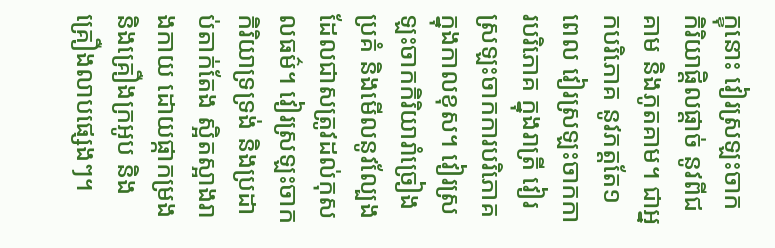ក្ខុនោះ វៀរស្រឡះចាកកិរិយាផ្តិលផ្តាច់ នូវពីជគាម និងភូតគាម។ ជាអ្នកបរិភោគ នូវភត្តតែ១ពេល វៀរស្រឡះចាកការបរិភោគ ក្នុងរាត្រី វៀរស្រឡះចាកការបរិភោគ ក្នុងកាលខុស។ វៀរស្រឡះចាកកិរិយារាំច្រៀង ប្រគំ និងមើលនូវល្បែង ដែលជាសត្រូវដល់កុសលធម៌។ វៀរស្រឡះចាកកិរិយាទ្រទ្រង់ និងប្រដាប់តាក់តែង ស្អិតស្អាងរាងកាយ ដោយផ្កាកម្រង និងគ្រឿងក្រអូប និងគ្រឿងលាបផ្សេងៗ។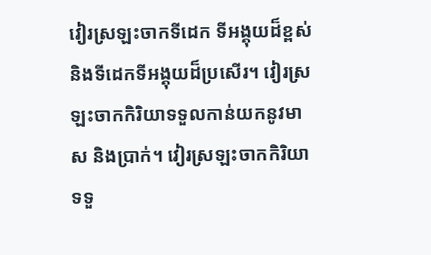វៀរស្រឡះចាកទីដេក ទីអង្គុយដ៏ខ្ពស់ និងទីដេកទីអង្គុយដ៏ប្រសើរ។ វៀរស្រឡះចាកកិរិយាទទួលកាន់យកនូវមាស និងប្រាក់។ វៀរស្រឡះចាកកិរិយាទទួ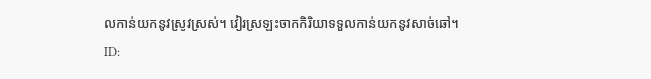លកាន់យកនូវស្រូវស្រស់។ វៀរស្រឡះចាកកិរិយាទទួលកាន់យកនូវសាច់ឆៅ។
ID: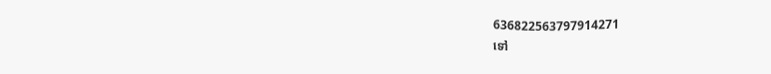636822563797914271
ទៅ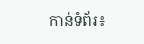កាន់ទំព័រ៖